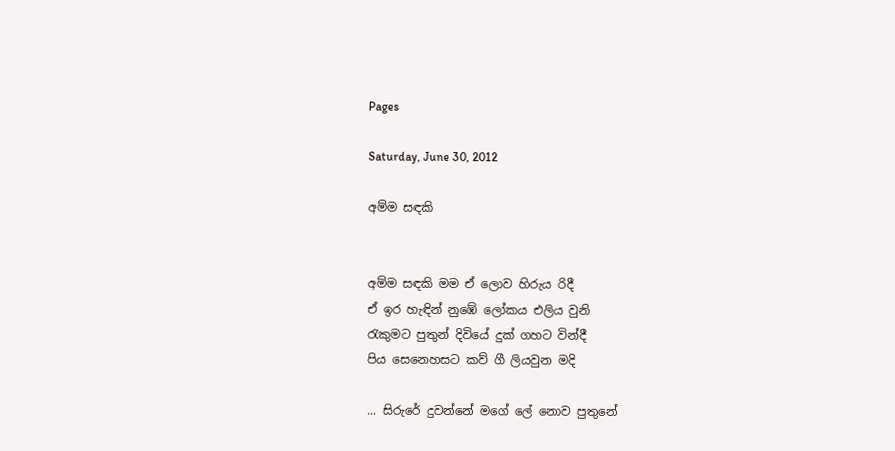Pages

Saturday, June 30, 2012

අම්ම සඳකි


අම්ම සඳකි මම ඒ ලොව හිරුය රිදී
ඒ ඉර හැඳින් නුඹේ ලෝකය එලිය වුනි
රැකුමට පුතුන් දිවියේ දුක් ගහට වින්දී
පිය සෙනෙහසට කව් ගී ලියවුන මදි

... සිරුරේ දුවන්නේ මගේ ලේ නොව පුතුනේ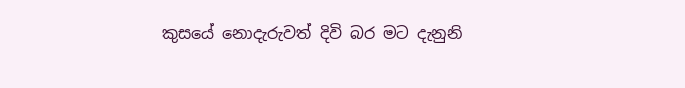කුසයේ නොදැරුවත් දිවි බර මට දැනුනි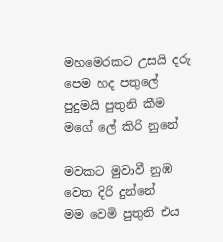මහමෙරකට උසයි දරු පෙම හද පතුලේ
පුදුමයි පුතුනි කීම මගේ ලේ කිරි නුනේ

මවකට මුවාවී නුඹ වෙත දිරි දුන්නේ
මම වෙමි පුතුනි එය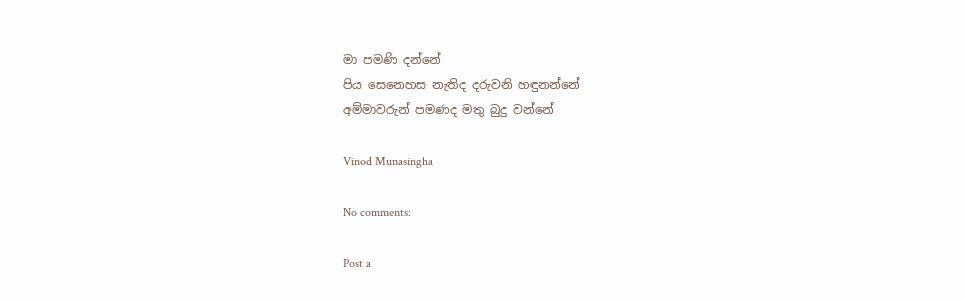මා පමණි දන්නේ
පිය සෙනෙහස නැතිද දරුවනි හඳුනන්නේ
අම්මාවරුන් පමණද මතු බුදු වන්නේ

Vinod Munasingha

No comments:

Post a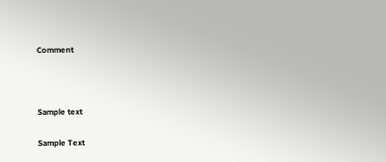Comment



Sample text

Sample Text